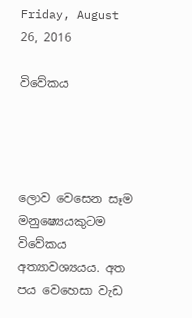Friday, August 26, 2016

විවේකය




ලොව වෙසෙන සෑම මනුෂ්‍යෙයකුටම විවේකය අත්‍යාවශ්‍යයය. අත පය වෙහෙසා වැඩ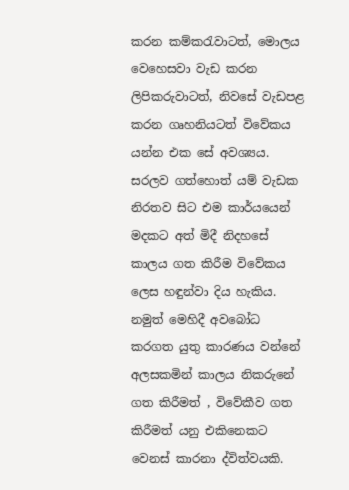කරන කම්කරැවාටත්, මොලය වෙහෙසවා වැඩ කරන ලිපිකරුවාටත්, නිවසේ වැඩපළ කරන ගෘහනියටත් විවේකය යන්න එක සේ අවශ්‍යය. සරලව ගත්හොත් යම් වැඩක නිරතව සිට එම කාර්යයෙන් මදකට අත් මිදී නිදහසේ කාලය ගත කිරීම විවේකය ලෙස හඳුන්වා දිය හැකිය. නමුත් මෙහිදී අවබෝධ කරගත යුතු කාරණය වන්නේ අලසකමින් කාලය නිකරුනේ ගත කිරීමත් , විවේකීව ගත කිරීමත් යනු එකිනෙකට වෙනස් කාරනා ද්විත්වයකි.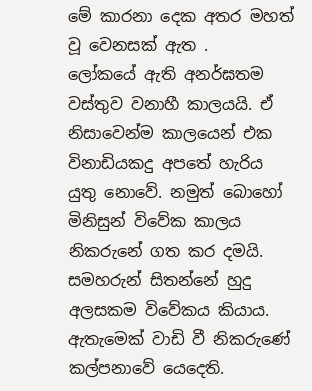මේ කාරනා දෙක අතර මහත් වූ වෙනසක් ඇත .
ලෝකයේ ඇති අනර්ඝතම වස්තුව වනාහී කාලයයි. ඒ නිසාවෙන්ම කාලයෙන් එක විනාඩියකදු අපතේ හැරිය යුතු නොවේ. නමුත් බොහෝ මිනිසුන් විවේක කාලය නිකරුනේ ගත කර දමයි. සමහරුන් සිතන්නේ හුදු අලසකම විවේකය කියාය. ඇතැමෙක් වාඩි වී නිකරුණේ කල්පනාවේ යෙදෙති.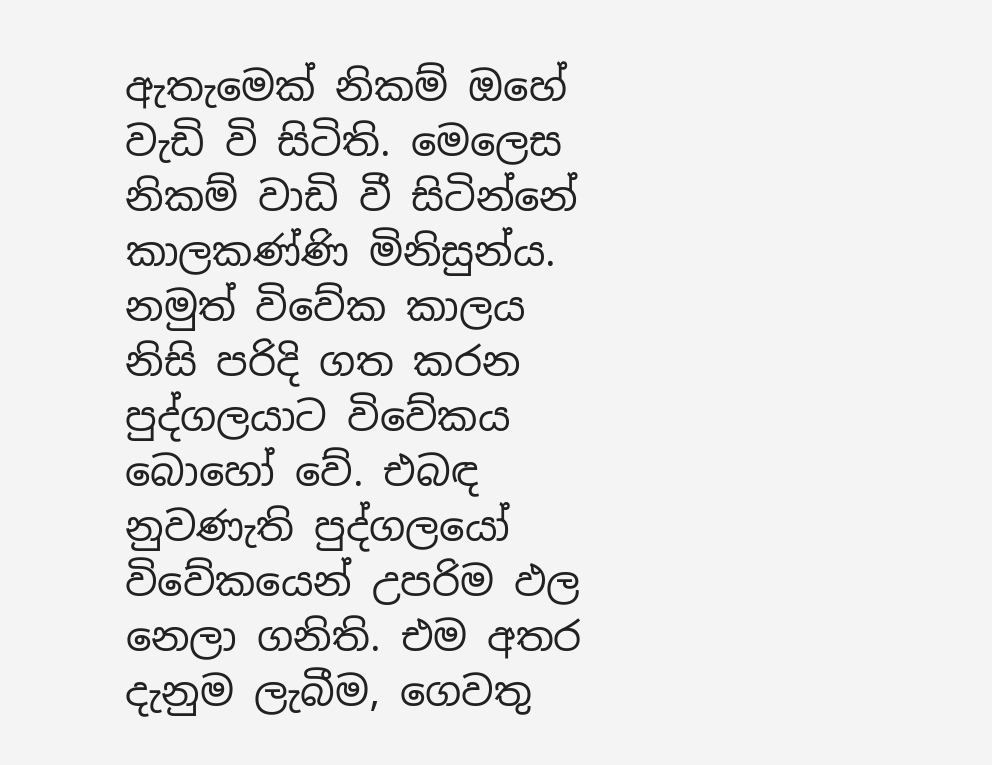ඇතැමෙක් නිකම් ඔහේ වැඩි වි සිටිති. මෙලෙස නිකම් වාඩි වී සිටින්නේ කාලකණ්ණි මිනිසුන්ය. නමුත් විවේක කාලය නිසි පරිදි ගත කරන පුද්ගලයාට විවේකය බොහෝ වේ. එබඳ නුවණැති පුද්ගලයෝ විවේකයෙන් උපරිම ඵල නෙලා ගනිති. එම අතර දැනුම ලැබීම, ගෙවතු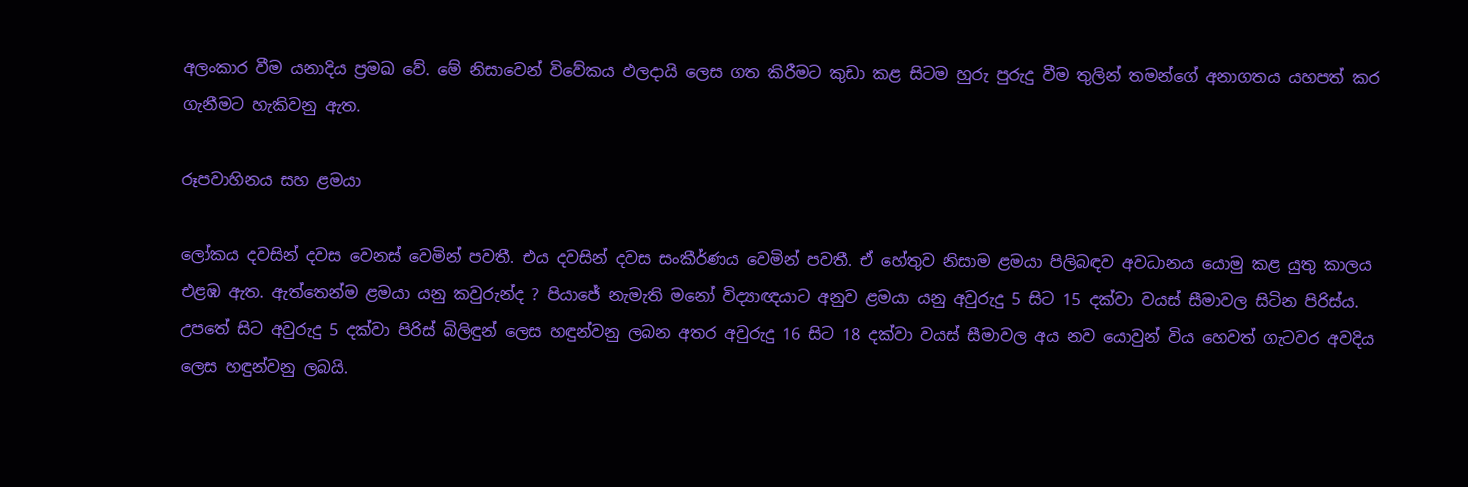අලංකාර වීම යනාදිය ප්‍රමඛ වේ. මේ නිසාවෙන් විවේකය ඵලදායි ලෙස ගත කිරීමට කුඩා කළ සිටම හුරු පුරුදු වීම තුලින් තමන්ගේ අනාගතය යහපත් කර ගැනීමට හැකිවනු ඇත.

රූපවාහිනය සහ ළමයා

ලෝකය දවසින් දවස වෙනස් වෙමින් පවතී. එය දවසින් දවස සංකීර්ණය වෙමින් පවතී. ඒ හේතුව නිසාම ළමයා පිලිබඳව අවධානය යොමු කළ යුතු කාලය එළඹ ඇත. ඇත්තෙන්ම ළමයා යනු කවුරුන්ද ? පියාජේ නැමැති මනෝ විද්‍යාඥයාට අනුව ළමයා යනු අවුරුදු 5 සිට 15 දක්වා වයස් සීමාවල සිටින පිරිස්ය. උපතේ සිට අවුරුදු 5 දක්වා පිරිස් බිලිඳුන් ලෙස හඳුන්වනු ලබන අතර අවුරුදු 16 සිට 18 දක්වා වයස් සීමාවල අය නව යොවුන් විය හෙවත් ගැටවර අවදිය ලෙස හඳුන්වනු ලබයි.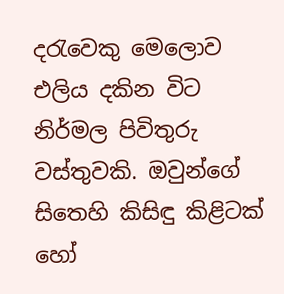දරැවෙකු මෙලොව එලිය දකින විට නිර්මල පිවිතුරු වස්තුවකි. ඔවුන්ගේ සිතෙහි කිසිඳු කිළිටක් හෝ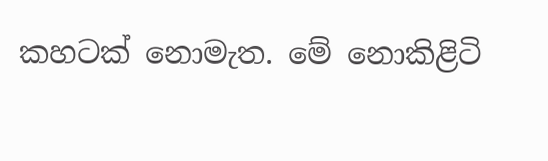කහටක් නොමැත. මේ නොකිළිටි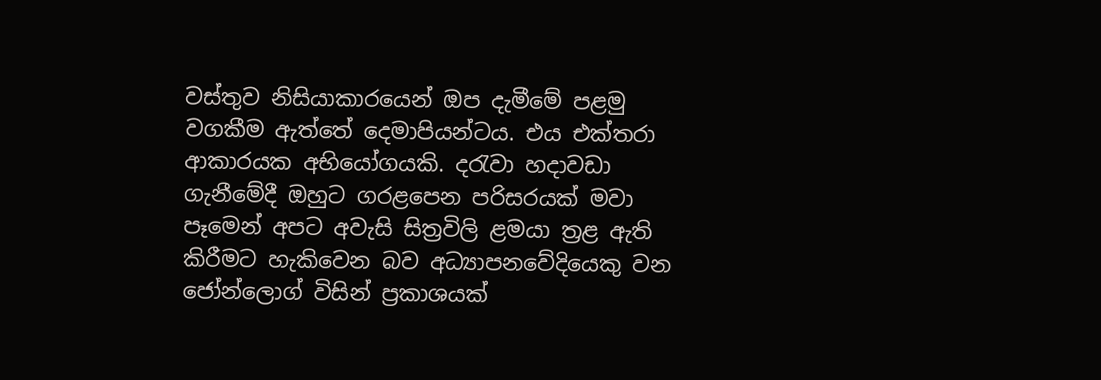වස්තුව නිසියාකාරයෙන් ඔප දැමීමේ පළමු වගකීම ඇත්තේ දෙමාපියන්ටය. එය එක්තරා ආකාරයක අභියෝගයකි. දරැවා හදාවඩා ගැනීමේදී ඔහුට ගරළපෙන පරිසරයක් මවා පෑමෙන් අපට අවැසි සිත්‍රවිලි ළමයා ත්‍රළ ඇති කිරීමට හැකිවෙන බව අධ්‍යාපනවේදියෙකු වන ජෝන්ලොග් විසින් ප්‍රකාශයක්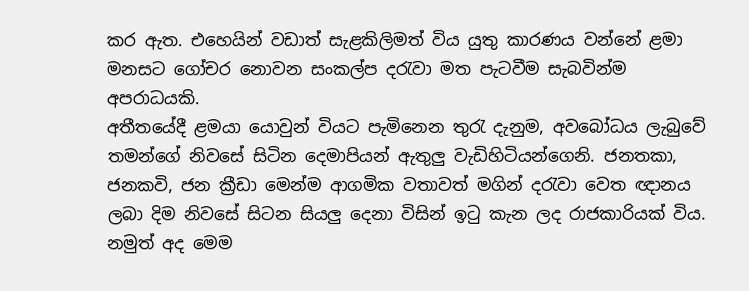කර ඇත. එහෙයින් වඩාත් සැළකිලිමත් විය යුතු කාරණය වන්නේ ළමා මනසට ගෝචර නොවන සංකල්ප දරැවා මත පැටවීම සැබවින්ම අපරාධයකි.
අතීතයේදී ළමයා යොවුන් වියට පැමිනෙන තුරැ දැනුම, අවබෝධය ලැබුවේ තමන්ගේ නිවසේ සිටින දෙමාපියන් ඇතුලු වැඩිහිටියන්ගෙනි. ජනතකා, ජනකවි, ජන ක්‍රීඩා මෙන්ම ආගමික වතාවත් මගින් දරැවා වෙත ඥානය ලබා දිම නිවසේ සිටන සියලු දෙනා විසින් ඉටු කැන ලද රාජකාරියක් විය. නමුත් අද මෙම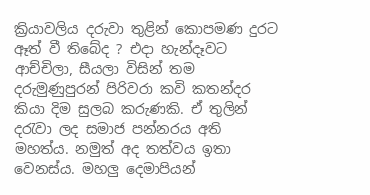ක්‍රියාවලිය දරුවා තුළින් කොපමණ දුරට ඈත් වී තිබේද ? එදා හැන්දෑවට ආච්චිලා, සීයලා විසින් තම දරුමුණුපුරන් පිරිවරා කවි කතන්දර කියා දිම සුලබ කරුණකි. ඒ තුලින් දරැවා ලද සමාජ පන්නරය අති මහත්ය. නමුත් අද තත්වය ඉතා වෙනස්ය. මහලු දෙමාපියන්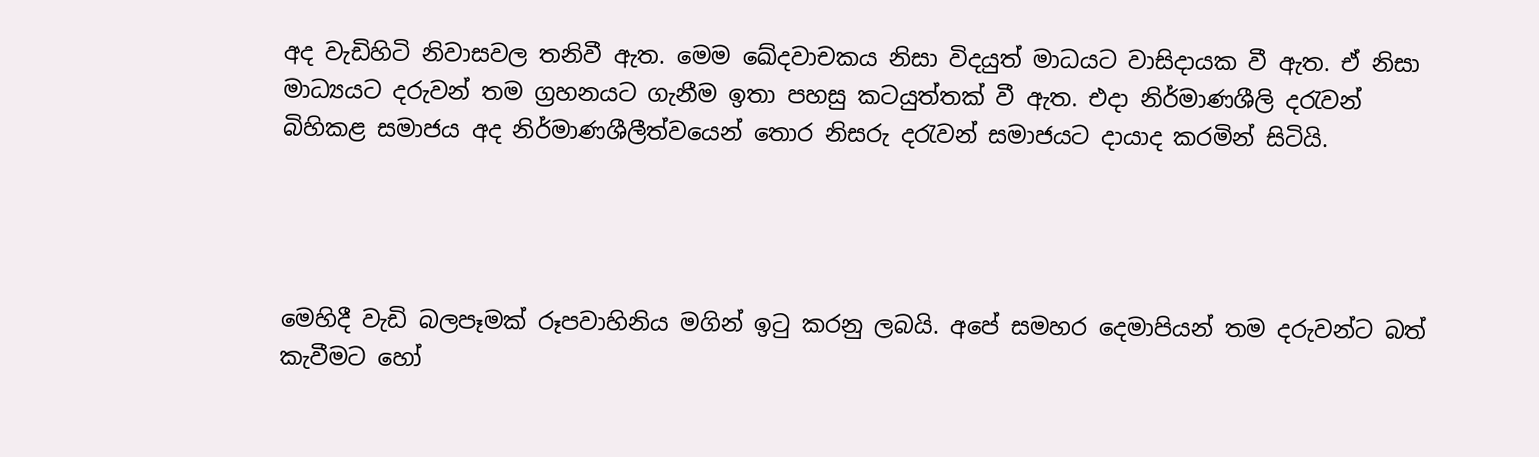අද වැඩිහිටි නිවාසවල තනිවී ඇත. මෙම ඛේදවාචකය නිසා විදයුත් මාධයට වාසිදායක වී ඇත. ඒ නිසා මාධ්‍යයට දරුවන් තම ග්‍රහනයට ගැනීම ඉතා පහසු කටයුත්තක් වී ඇත. එදා නිර්මාණශීලි දරැවන් බිහිකළ සමාජය අද නිර්මාණශීලීත්වයෙන් තොර නිසරු දරැවන් සමාජයට දායාද කරමින් සිටියි.




මෙහිදී වැඩි බලපෑමක් රූපවාහිනිය මගින් ඉටු කරනු ලබයි. අපේ සමහර දෙමාපියන් තම දරුවන්ට බත් කැවීමට හෝ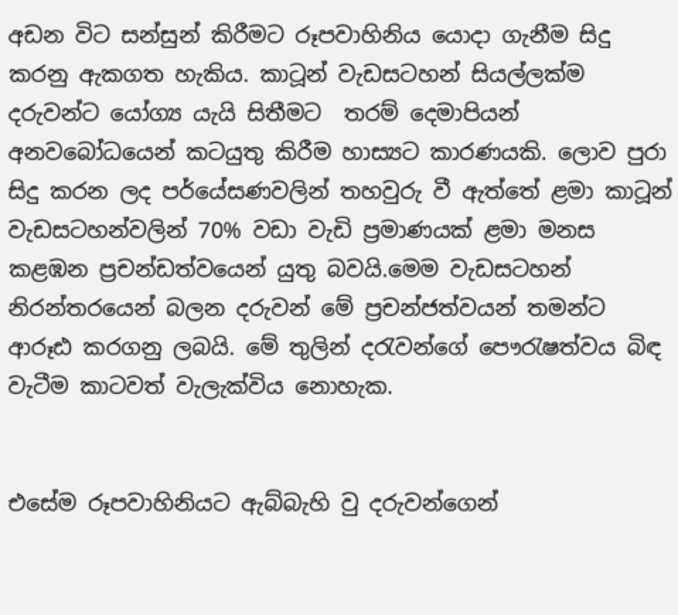අඩන විට සන්සුන් කිරීමට රූපවාහිනිය යොදා ගැනීම සිදු කරනු ඇකගත හැකිය. කාටූන් වැඩසටහන් සියල්ලක්ම දරුවන්ට යෝග්‍ය යැයි සිතීමට  තරම් දෙමාපියන් අනවබෝධයෙන් කටයුතු කිරීම හාස්‍යට කාරණයකි. ලොව පුරා සිදු කරන ලද පර්යේසණවලින් තහවුරු වී ඇත්තේ ළමා කාටූන් වැඩසටහන්වලින් 70% වඩා වැඩි ප්‍රමාණයක් ළමා මනස කළඹන ප්‍රචන්ඩත්වයෙන් යුතු බවයි.මෙම වැඩසටහන් නිරන්තරයෙන් බලන දරුවන් මේ ප්‍රචන්ජත්වයන් තමන්ට ආරූඪ කරගනු ලබයි. මේ තුලින් දරැවන්ගේ පෞරැෂත්වය බිඳ වැටීම කාටවත් වැලැක්විය නොහැක.


එසේම රූපවාහිනියට ඇබ්බැහි වු දරුවන්ගෙන්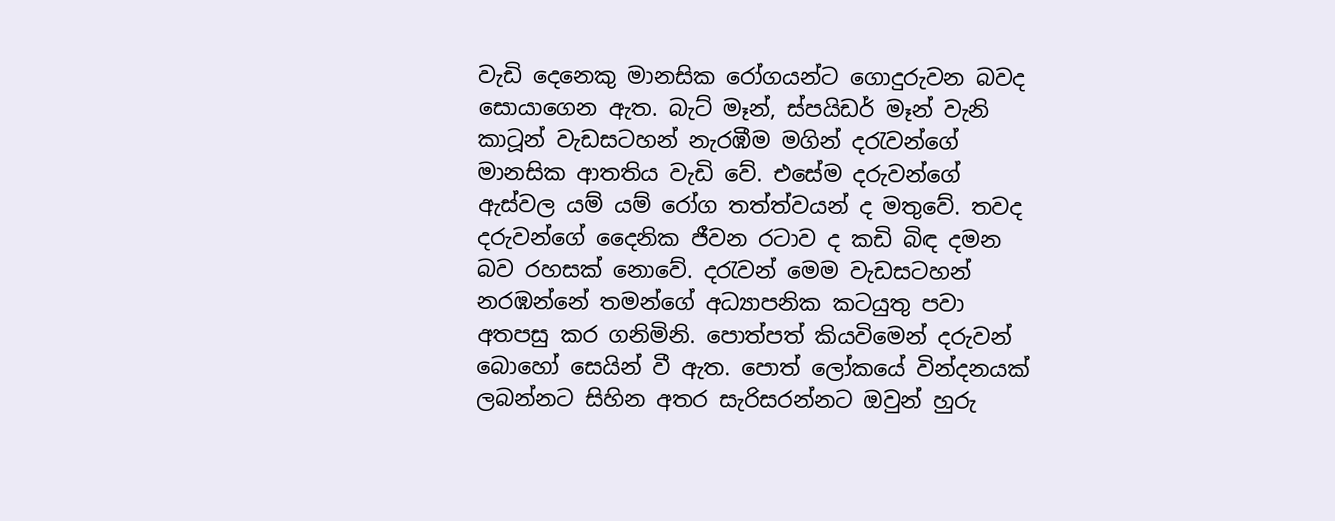වැඩි දෙනෙකු මානසික රෝගයන්ට ගොදුරුවන බවද  සොයාගෙන ඇත. බැට් මෑන්, ස්පයිඩර් මෑන් වැනි කාටූන් වැඩසටහන් නැරඹීම මගින් දරැවන්ගේ මානසික ආතතිය වැඩි වේ. එසේම දරුවන්ගේ ඇස්වල යම් යම් රෝග තත්ත්වයන් ද මතුවේ. තවද දරුවන්ගේ දෛනික ජීවන රටාව ද කඩි බිඳ දමන බව රහසක් නොවේ. දරැවන් මෙම වැඩසටහන් නරඹන්නේ තමන්ගේ අධ්‍යාපනික කටයුතු පවා අතපසු කර ගනිමිනි. පොත්පත් කියවිමෙන් දරුවන් බොහෝ සෙයින් වී ඇත. පොත් ලෝකයේ වින්දනයක් ලබන්නට සිහින අතර සැරිසරන්නට ඔවුන් හුරු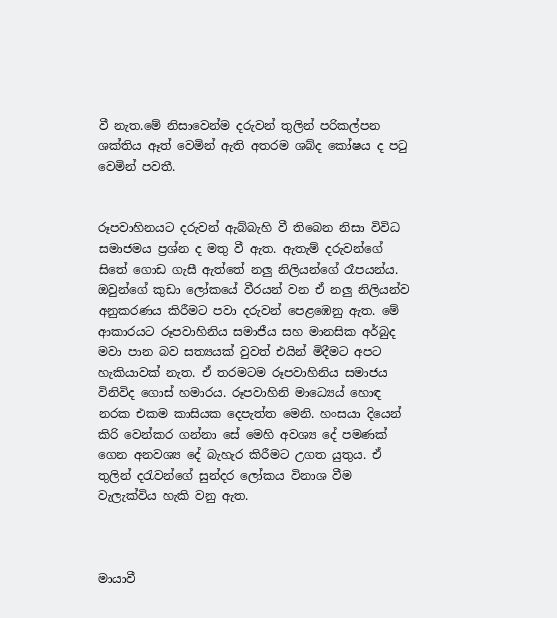වී නැත.මේ නිසාවෙන්ම දරුවන් තුලින් පරිකල්පන ශක්තිය ඈත් වෙමින් ඇති අතරම ශබ්ද කෝෂය ද පටු වෙමින් පවතී.


රූපවාහිනයට දරුවන් ඇබ්බැහි වී තිබෙන නිසා විවිධ සමාජමය ප්‍රශ්න ද මතු වී ඇත. ඇතැම් දරුවන්ගේ සිතේ ගොඩ ගැසී ඇත්තේ නලු නිලියන්ගේ රෑපයන්ය. ඔවුන්ගේ කුඩා ලෝකයේ වීරයන් වන ඒ නලු නිලියන්ව අනුකරණය කිරීමට පවා දරුවන් පෙළඹෙනු ඇත. මේ ආකාරයට රූපවාහිනිය සමාජීය සහ මානසික අර්බුද මවා පාන බව සත්‍යයක් වුවත් එයින් මිදීමට අපට හැකියාවක් නැත. ඒ තරමටම රූපවාහිනිය සමාජය විනිවිද ගොස් හමාරය. රූපවාහිනි මාධ්‍යෙය් හොඳ නරක එකම කාසියක දෙපැත්ත මෙනි. හංසයා දියෙන් කිරි වෙන්කර ගන්නා සේ මෙහි අවශ්‍ය දේ පමණක් ගෙන අනවශ්‍ය දේ බැහැර කිරීමට උගත යුතුය. ඒ තුලින් දරැවන්ගේ සුන්දර ලෝකය විනාශ වීම වැලැක්විය හැකි වනු ඇත.



මායාවී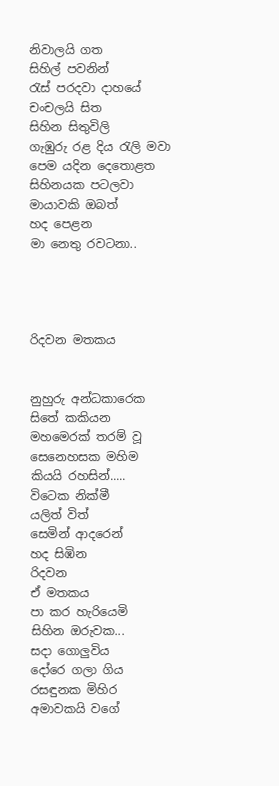නිවාලයි ගත
සිහිල් පවනින්
රැස් පරදවා දාහයේ
චංචලයි සිත
සිහින සිතුවිලි
ගැඹුරු රළ දිය රැලි මවා
පෙම යදින දෙතොළත
සිහිනයක පටලවා
මායාවකි ඔබත්
හද පෙළන
මා නෙතු රවටනා..




රිදවන මතකය


නුහුරු අන්ධකාරෙක
සිතේ කකියන
මහමෙරක් තරම් වූ
සෙනෙහසක මහිම
කියයි රහසින්.....
විටෙක නික්මී
යලිත් විත්
සෙමින් ආදරෙන්
හද සිඹින
රිදවන
ඒ මතකය
පා කර හැරියෙමි
සිහින ඔරුවක...
සදා ගොලුවිය
දෝරෙ ගලා ගිය
රස‍ඳුනක මිහිර
අමාවකයි වගේ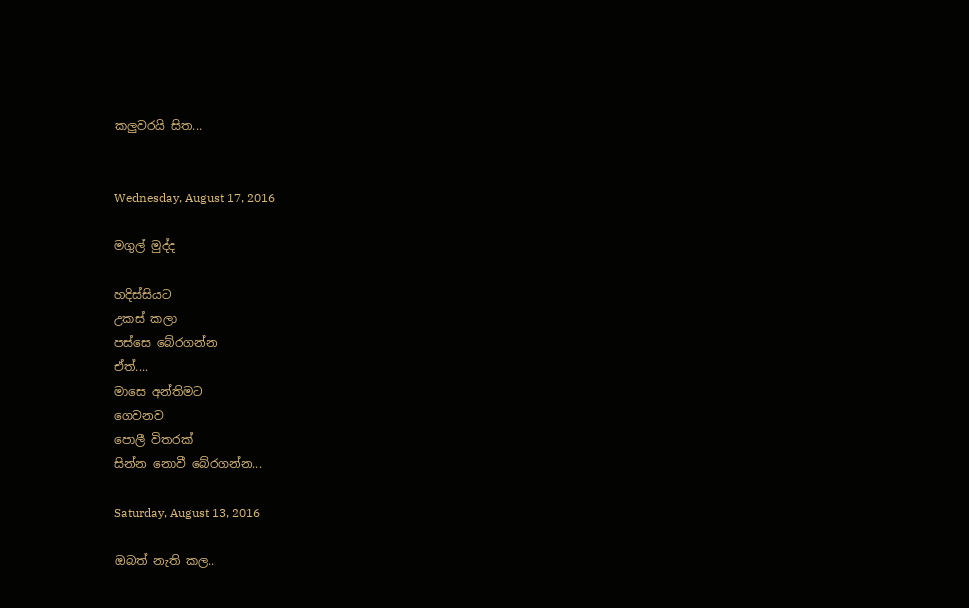කලුවරයි සිත...


Wednesday, August 17, 2016

මගුල් මුද්ද

හදිස්සියට
උකස් කලා
පස්සෙ බේරගන්න
ඒත්....
මාසෙ අන්තිමට
ගෙවනව
පොලී විතරක්
සින්න නොවී බේරගන්න...

Saturday, August 13, 2016

ඔබත් නැති කල..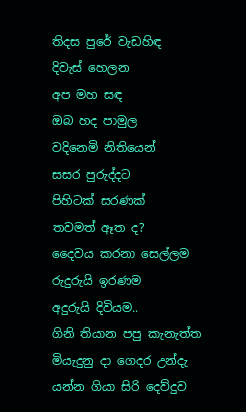තිදස පුරේ වැඩහිඳ
දිවැස් හෙලන
අප මහ සඳ
ඔබ හද පාමුල
වදිනෙමි නිතියෙන්
සසර පුරුද්දට
පිහිටක් සරණක්
තවමත් ඈත ද?
දෛවය කරනා සෙල්ලම
රුදුරුයි ඉරණම
අදුරුයි දිවියම..
ගිනි තියාන පපු කැනැත්ත
මියැදුනු දා ගෙදර උන්දැ
යන්න ගියා සිරි දෙව්දුව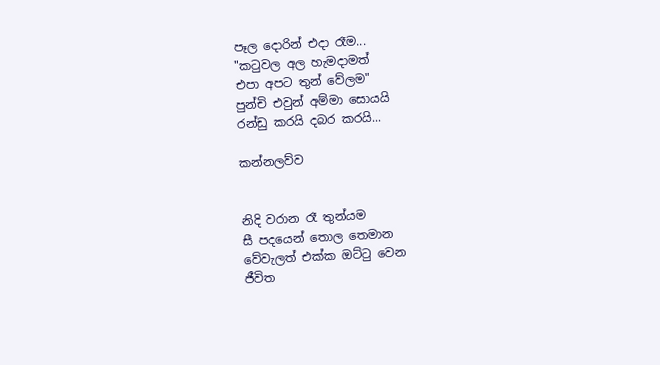පෑල දොරින් එදා රෑම...
"කටුවල අල හැමදාමත්
එපා අපට තුන් වේලම"
පුන්චි එවුන් අම්මා සොයයි
රන්ඩු කරයි දබර කරයි...

කන්නලව්ව


නිදි වරාන රෑ තුන්යම
සී පදයෙන් තොල තෙමාන
වේවැලත් එක්ක ඔට්ටු වෙන
ජීවිත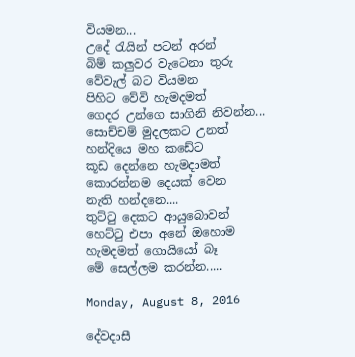වියමන...
උදේ රැයින් පටන් අරන්
බිම් කලුවර වැටෙනා තුරු
වේවැල් බට වියමන
පිහිට වේවි හැමදමත්
ගෙදර උන්ගෙ සාගිනි නිවන්න...
සොච්චම් මුදලකට උනත්
හන්දියෙ මහ කඩේට
කූඩ දෙන්නෙ හැමදාමත්
කොරන්නම දෙයක් වෙන
නැති හන්දනෙ....
තුට්ටු දෙකට ආයුබොවන්
හෙට්ටු එපා අනේ ඔහොම
හැමදමත් ගොයියෝ බෑ
මේ සෙල්ලම කරන්න.....

Monday, August 8, 2016

දේවදාසී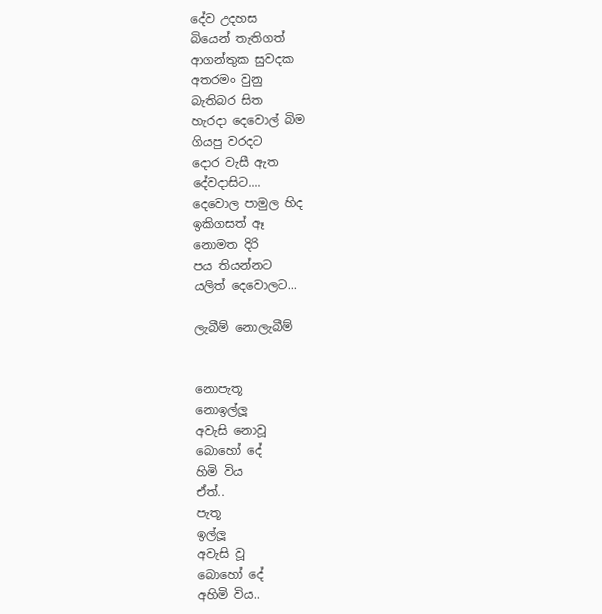දේව උදහස
බියෙන් තැතිගත්
ආගන්තුක සුවදක
අතරමං වුනු
බැතිබර සිත
හැරදා දෙවොල් බිම
ගියපු වරදට
දොර වැසී ඇත
දේවදාසිට....
දෙවොල පාමුල හිද
ඉකිගසත් ඈ
නොමත දිරි
පය තියන්නට
යලිත් දෙවොලට...

ලැබීම් නොලැබීම්


නොපැතූ
නොඉල්ලූ
අවැසි නොවූ
බොහෝ දේ
හිමි විය
ඒත්..
පැතූ
ඉල්ලූ
අවැසි වූ
බොහෝ දේ
අහිමි විය..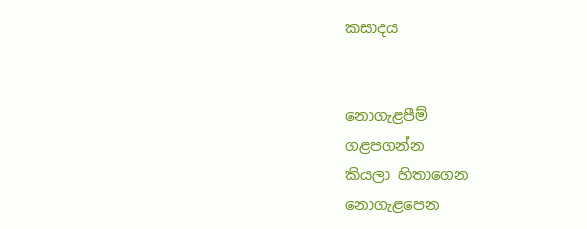කසාදය


නොගැළපීම්
ගළපගන්න
කියලා හිතාගෙන
නොගැළපෙන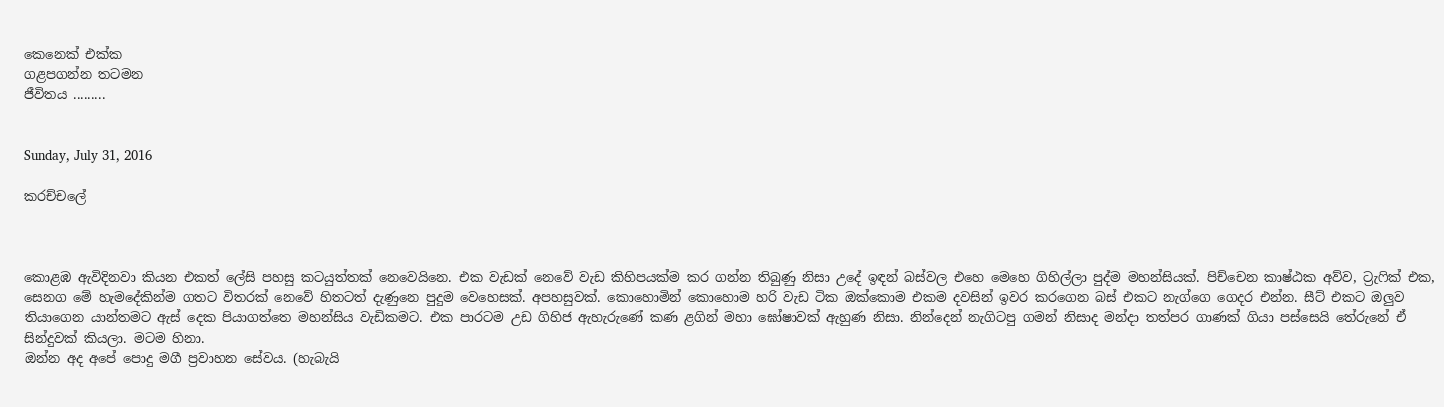කෙනෙක් එක්ක
ගළපගන්න තටමන
ජීවිතය .........


Sunday, July 31, 2016

කරච්චලේ



කොළඹ ඇවිදිනවා කියන එකත් ලේසි පහසු කටයුත්තක් නෙවෙයිනෙ. එක වැඩක් නෙවේ වැඩ කිහිපයක්ම කර ගන්න තිබුණු නිසා උදේ ඉඳන් බස්වල එහෙ මෙහෙ ගිහිල්ලා පුද්ම මහන්සියක්. පිච්චෙන කාෂ්ඨක අව්ව, ට්‍රැෆික් එක, සෙනග මේ හැමදේකින්ම ගතට විතරක් නෙවේ හිතටත් දැණුනෙ පුදුම වෙහෙසක්. අපහසුවක්. කොහොමින් කොහොම හරි වැඩ ටික ඔක්කොම එකම දවසින් ඉවර කරගෙන බස් එකට නැග්ගෙ ගෙදර එන්න. සීට් එකට ඔලුව තියාගෙන යාන්තමට ඇස් දෙක පියාගත්තෙ මහන්සිය වැඩිකමට. එක පාරටම උඩ ගිහිජ ඇහැරුණේ කණ ළගින් මහා ඝෝෂාවක් ඇහුණ නිසා. නින්දෙන් නැගිටපු ගමන් නිසාද මන්දා තත්පර ගාණක් ගියා පස්සෙයි තේරුනේ ඒ සින්දුවක් කියලා. මටම හිනා.
ඔන්න අද අපේ පොදු මගී ප්‍රවාහන සේවය. (හැබැයි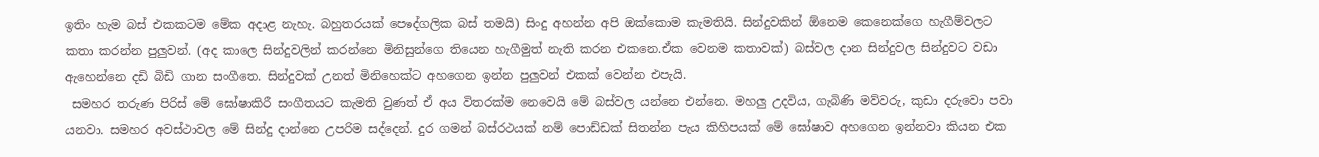ඉතිං හැම බස් එකකටම මේක අදාළ නැහැ. බහුතරයක් පෙෳද්ගලික බස් තමයි) සිංදු අහන්න අපි ඔක්කොම කැමතියි. සින්දුවකින් ඕනෙම කෙනෙක්ගෙ හැගීම්වලට කතා කරන්න පුලුවන්. (අද කාලෙ සින්දුවලින් කරන්නෙ මිනිසුන්ගෙ තියෙන හැගීමුත් නැති කරන එකනෙ.ඒක වෙනම කතාවක්) බස්වල දාන සින්දුවල සින්දුවට වඩා ඇහෙන්නෙ දඩි බිඩි ගාන සංගීතෙ. සින්දුවක් උනත් මිනිහෙක්ට අහගෙන ඉන්න පුලුවන් එකක් වෙන්න එපැයි.
 සමහර තරුණ පිරිස් මේ ඝෝෂාකිරී සංගීතයට කැමති වුණත් ඒ අය විතරක්ම නෙවෙයි මේ බස්වල යන්නෙ එන්නෙ. මහලු උදවිය, ගැබිණි මව්වරු, කුඩා දරුවො පවා යනවා. සමහර අවස්ථාවල මේ සින්දු දාන්නෙ උපරිම සද්දෙන්. දුර ගමන් බස්රථයක් නම් පොඩ්ඩක් සිතන්න පැය කිහිපයක් මේ ඝෝෂාව අහගෙන ඉන්නවා කියන එක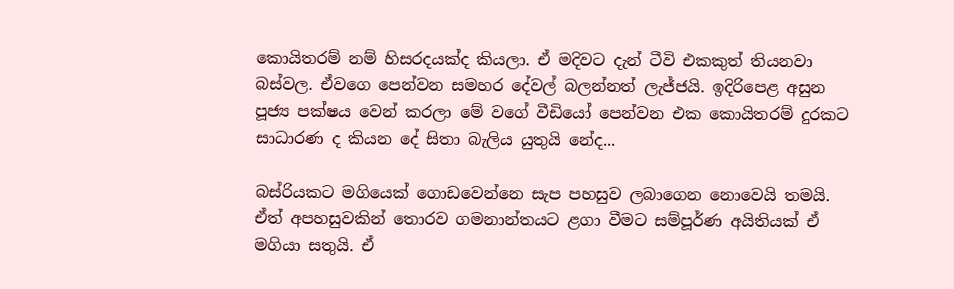කොයිතරම් නම් හිසරදයක්ද කියලා. ඒ මදිවට දැන් ටීවි එකකුත් තියනවා බස්වල. ඒවගෙ පෙන්වන සමහර දේවල් බලන්නත් ලැජ්ජයි. ඉදිරිපෙළ අසුන පූජ්‍ය පක්ෂය වෙන් කරලා මේ වගේ වීඩියෝ පෙන්වන එක කොයිතරම් දුරකට සාධාරණ ද කියන දේ සිතා බැලිය යුතුයි නේද...

බස්රියකට මගියෙක් ගොඩවෙන්නෙ සැප පහසුව ලබාගෙන නොවෙයි තමයි. ඒත් අපහසුවකින් තොරව ගමනාන්තයට ළගා වීමට සම්පූර්ණ අයිතියක් ඒ මගියා සතුයි. ඒ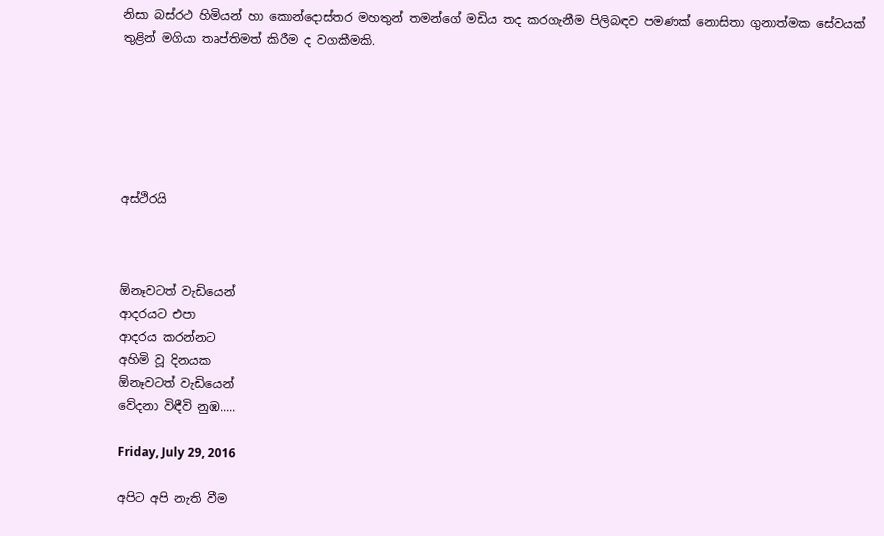නිසා බස්රථ හිමියන් හා කොන්දොස්තර මහතුන් තමන්ගේ මඩිය තද කරගැනීම පිලිබඳව පමණක් නොසිතා ගුනාත්මක සේවයක් තුළින් මගියා තෘප්තිමත් කිරීම ද වගකීමකි.






අස්ථිරයි



ඕනෑවටත් වැඩියෙන්
ආදරයට එපා
ආදරය කරන්නට
අහිමි වූ දිනයක
ඕනෑවටත් වැඩියෙන්
වේදනා විඳීවි නුඹ.....

Friday, July 29, 2016

අපිට අපි නැති වීම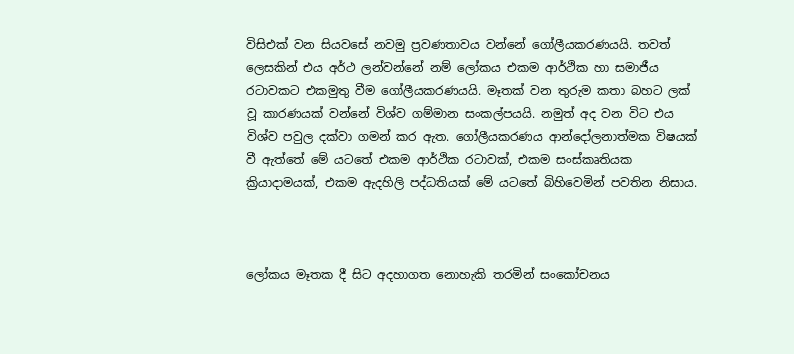විසිඑක් වන සියවසේ නවමු ප්‍රවණතාවය වන්නේ ගෝලීයකරණයයි. තවත් ලෙසකින් එය අර්ථ ලන්වන්නේ නම් ලෝකය එකම ආර්ථික හා සමාජීය රටාවකට එකමුතු වීම ගෝලීයකරණයයි. මෑතක් වන තුරුම කතා බහට ලක් වූ කාරණයක් වන්නේ විශ්ව ගම්මාන සංකල්පයයි. නමුත් අද වන විට එය විශ්ව පවුල දක්වා ගමන් කර ඇත. ගෝලීයකරණය ආන්දෝලනාත්මක විෂයක් වී ඇත්තේ මේ යටතේ එකම ආර්ථික රටාවක්, එකම සංස්කෘතියක ක්‍රියාදාමයක්, එකම ඇදහිලි පද්ධතියක් මේ යටතේ බිහිවෙමින් පවතින නිසාය.



ලෝකය මෑතක දී සිට අදහාගත නොහැකි තරමින් සංකෝචනය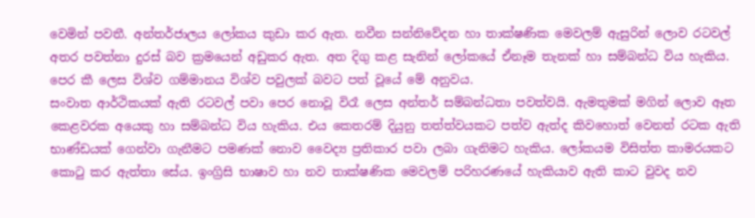වෙමින් පවතී. අන්තර්ජාලය ලෝකය කුඩා කර ඇත. නවීන සන්නිවේදන හා තාක්ෂණික මෙවලම් ඇසුරින් ලොව රටවල් අතර පවත්නා දුරස් බව ක්‍රමයෙන් අඩුකර ඇත. අත දිගු කළ සැනින් ලෝකයේ ඒනෑම තැනක් හා සම්බන්ධ විය හැකිය. පෙර කී ලෙස විශ්ව ගම්මානය විශ්ව පවුලක් බවට පත් වූයේ මේ අනුවය.
සංවාත ආර්ථිකයක් ඇති රටවල් පවා පෙර නොවූ විරෑ ලෙස අන්තර් සම්බන්ධතා පවත්වයි. ඇමතුමක් මගින් ලොව ඈත කෙළවරක අයෙකු හා සම්බන්ධ විය හැකිය. එය කෙතරම් දියුනු තත්ත්වයකට පත්ව ඇත්ද කිවහොත් වෙනත් රටක ඇති භාණ්ඩයක් ගෙන්වා ගැනීමට පමණක් නොව වෛද්‍ය ප්‍රතිකාර පවා ලබා ගැනිමට හැකිය. ලෝකයම විසිත්ත කාමරයකට කොටු කර ඇත්තා සේය. ඉංග්‍රිසි භාෂාව හා නව තාක්ෂණික මෙවලම් පරිහරණයේ හැකියාව ඇති කාට වුවද නව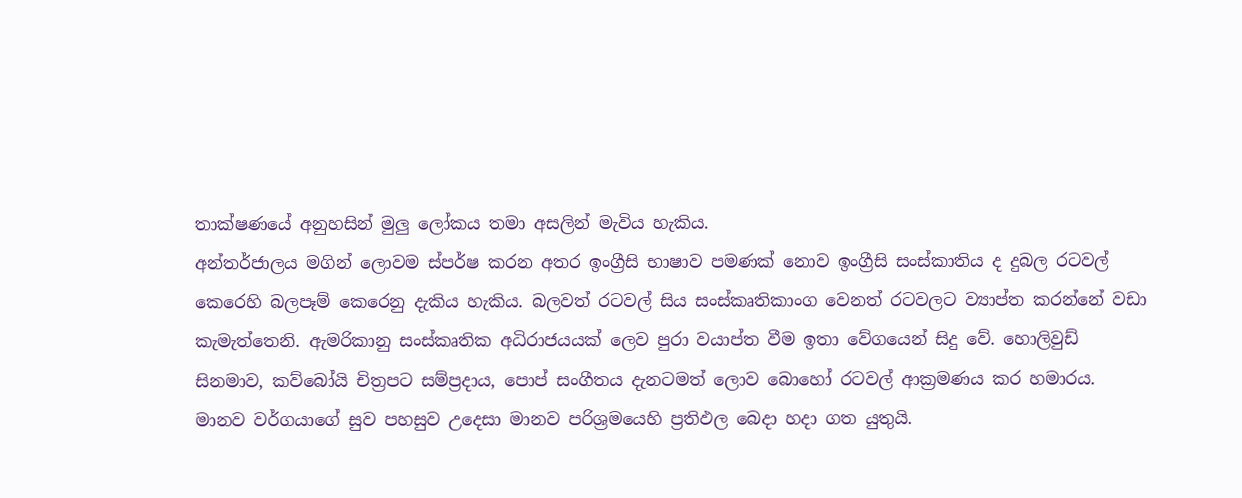තාක්ෂණයේ අනුහසින් මුලු ලෝකය තමා අසලින් මැවිය හැකිය.
අන්තර්ජාලය මගින් ලොවම ස්පර්ෂ කරන අතර ඉංග්‍රීසි භාෂාව පමණක් නොව ඉංග්‍රීසි සංස්කාතිය ද දුබල රටවල් කෙරෙහි බලපෑම් කෙරෙනු දැකිය හැකිය. බලවත් රටවල් සිය සංස්කෘතිකාංග වෙනත් රටවලට ව්‍යාප්ත කරන්නේ වඩා කැමැත්තෙනි. ඇමරිකානු සංස්කෘතික අධිරාජයයක් ලෙව පුරා වයාප්ත වීම ඉතා වේගයෙන් සිදු වේ. හොලිවුඩ් සිනමාව, කව්බෝයි චිත්‍රපට සම්ප්‍රදාය, පොප් සංගීතය දැනටමත් ලොව බොහෝ රටවල් ආක්‍රමණය කර හමාරය.
මානව වර්ගයාගේ සුව පහසුව උදෙසා මානව පරිශ්‍රමයෙහි ප්‍රතිඵල බෙදා හදා ගත යුතුයි.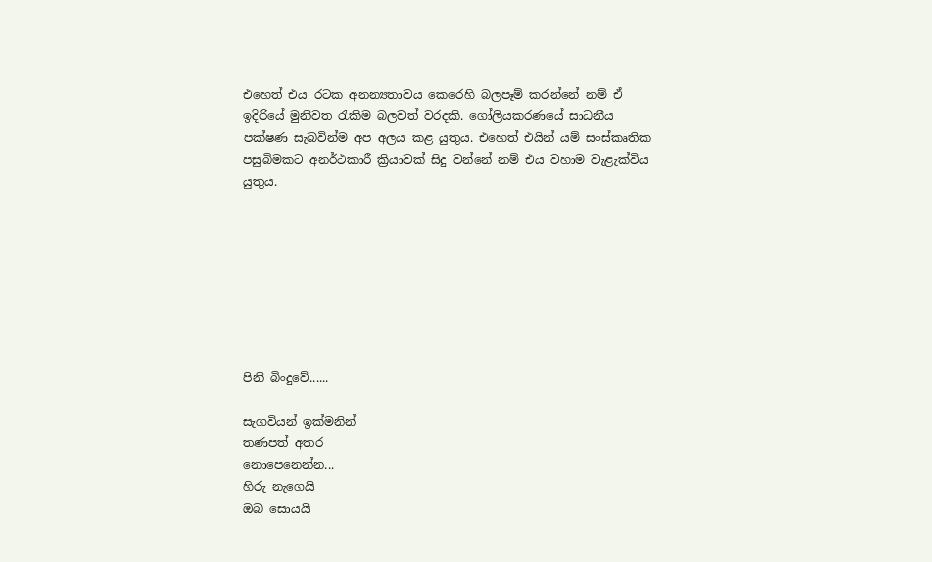එහෙත් එය රටක අනන්‍යතාවය කෙරෙහි බලපෑම් කරන්නේ නම් ඒ ඉදිරියේ මුනිවත රැකිම බලවත් වරදකි. ගෝලියකරණයේ සාධනීය පක්ෂණ සැබවින්ම අප අලය කළ යුතුය. එහෙත් එයින් යම් සංස්කෘතික පසුබිමකට අනර්ථකාරී ක්‍රියාවක් සිදු වන්නේ නම් එය වහාම වැළැක්විය යුතුය.








පිනි බිංදුවේ......

සැගවියන් ඉක්මනින්
තණපත් අතර
නොපෙනෙන්න...
හිරු නැගෙයි
ඔබ සොයයි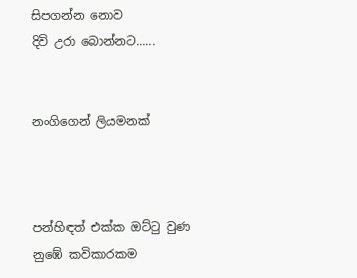සිපගන්න නොව
දිවි උරා බොන්නට......


නංගිගෙන් ලියමනක්



පන්හිඳත් එක්ක ඔට්ටු වුණ
නුඹේ කවිකාරකම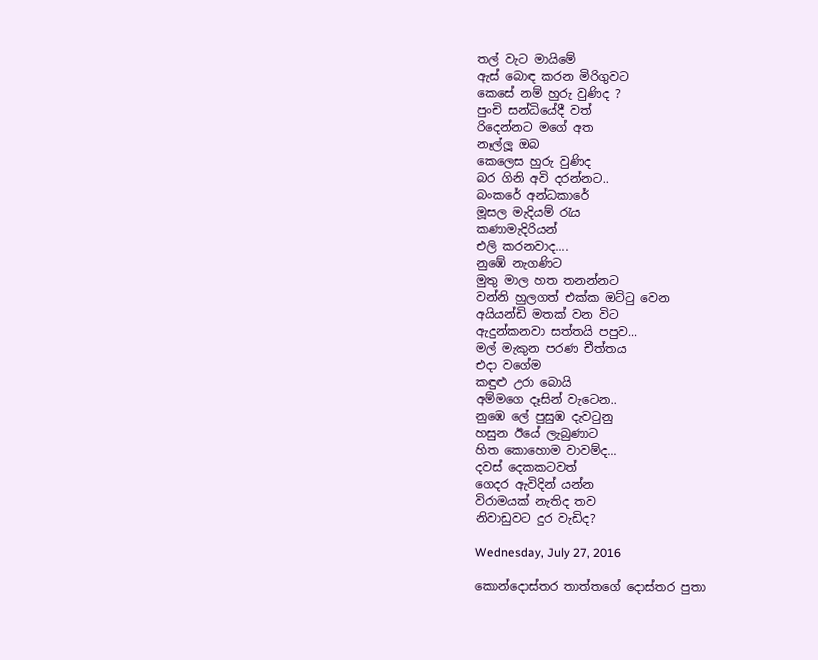තල් වැට මායිමේ
ඇස් බොඳ කරන මිරිගුවට
කෙසේ නම් හුරු වුණිද ?
පුංචි සන්ධියේදී වත්
රිදෙන්නට මගේ අත
නෑල්ලූ ඔබ
කෙලෙස හුරු වුණිද
බර ගිනි අවි දරන්නට..
බංකරේ අන්ධකාරේ
මූසල මැදියම් රැය
කණාමැදිරියන්
එලි කරනවාද....
නුඹේ නැගණිට
මුතු මාල හත තනන්නට
වන්නි හුලගත් එක්ක ඔට්ටු වෙන
අයියන්ඩි මතක් වන විට
ඇදුන්කනවා සත්තයි පපුව...
මල් මැකුන පරණ චීත්තය
එදා වගේම
කඳුළු උරා බොයි
අම්මගෙ දෑසින් වැටෙන..
නුඹෙ ලේ පුසුඹ දැවටුනු
හසුන ඊයේ ලැබුණාට
හිත කොහොම වාවම්ද...
දවස් දෙකකටවත්
ගෙදර ඇවිදින් යන්න
විරාමයක් නැතිද තව
නිවාඩුවට දුර වැඩිද?

Wednesday, July 27, 2016

කොන්දොස්තර තාත්තගේ දොස්තර පුතා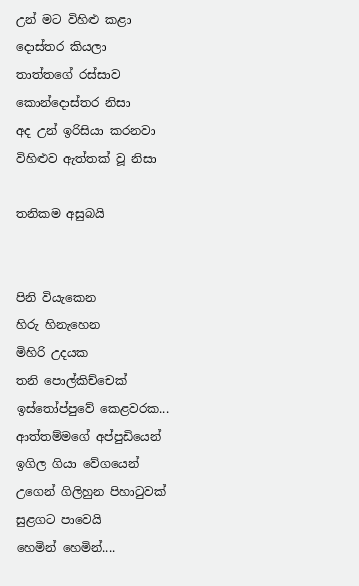උන් මට විහිළු කළා
දොස්තර කියලා
තාත්තගේ රස්සාව
කොන්දොස්තර නිසා
අද උන් ඉරිසියා කරනවා
විහිළුව ඇත්තක් වූ නිසා

තනිකම අසුබයි


පිනි වියැකෙන
හිරු හිනැහෙන
මිහිරි උදයක
තනි පොල්කිච්චෙක්
ඉස්තෝප්පුවේ කෙළවරක...
ආත්තම්මගේ අප්පුඩියෙන්
ඉගිල ගියා වේගයෙන්
උගෙන් ගිලිහුන පිහාටුවක්
සුළගට පාවෙයි
හෙමින් හෙමින්....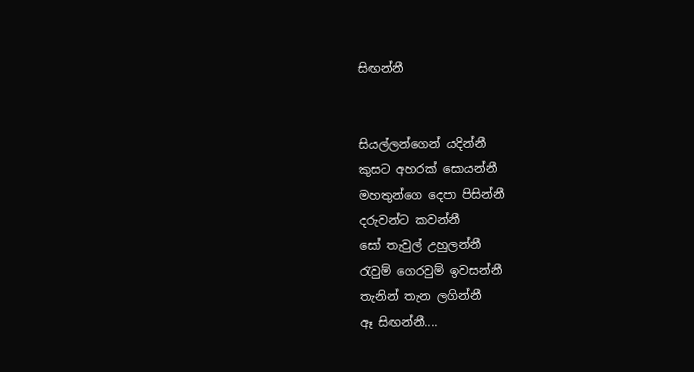සිඟන්නී


සියල්ලන්ගෙන් යදින්නී
කුසට අහරක් සොයන්නී
මහතුන්ගෙ දෙපා පිසින්නී
දරුවන්ට කවන්නී
සෝ තැවුල් උහුලන්නී
රැවුම් ගෙරවුම් ඉවසන්නී
තැනින් තැන ලගින්නී
ඈ සිඟන්නී....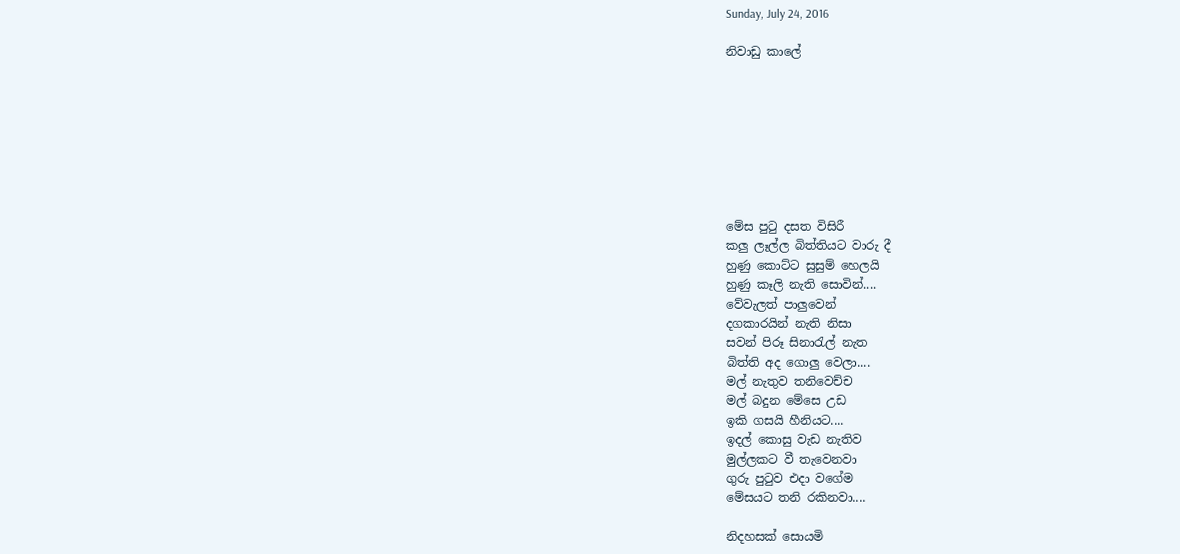Sunday, July 24, 2016

නිවාඩු කාලේ








මේස පුටු දසත විසිරී
කලු ලෑල්ල බිත්තියට වාරු දී
හුණු කොට්ට සුසුම් හෙලයි
හුණු කෑලි නැති සොවින්....
වේවැලත් පාලුවෙන්
දගකාරයින් නැති නිසා
සවන් පිරූ සිනාරැල් නැත
බිත්ති අද ගොලු වෙලා....
මල් නැතුව තනිවෙච්ච
මල් බදුන මේසෙ උඩ
ඉකි ගසයි හීනියට....
ඉදල් කොසු වැඩ නැතිව
මුල්ලකට වී තැවෙනවා
ගුරු පුටුව එදා වගේම
මේසයට තනි රකිනවා....

නිදහසක් සොයමි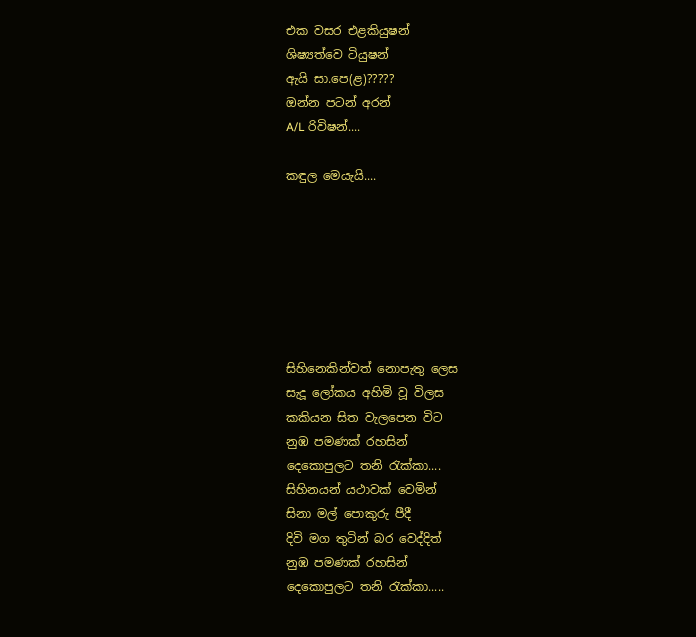එක වසර එළකියුෂන්
ශිෂ්‍යත්වෙ ටියුෂන්
ඇයි සා.පෙ(ළ)?????
ඔන්න පටන් අරන්
A/L රිවිෂන්....

කඳුල මෙයැයි....







සිහිනෙකින්වත් නොපැතු ලෙස
සැදූ ලෝකය අහිමි වූ විලස
කකියන සිත වැලපෙන විට
නුඹ පමණක් රහසින්
දෙකොපුලට තනි රැක්කා....
සිහිනයන් යථාවක් වෙමින්
සිනා මල් පොකුරු පීදී
දිවි මග තුටින් බර වෙද්දිත්
නුඹ පමණක් රහසින්
දෙකොපුලට තනි රැක්කා.....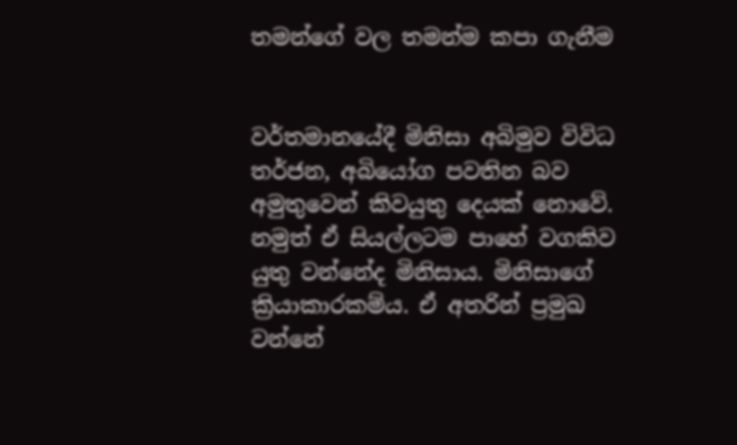තමන්ගේ වල තමන්ම කපා ගැනීම


වර්තමානයේදී මිනිසා අබිමුව විවිධ තර්ජන, අබියෝග පවතින බව අමුතුවෙන් කිවයුතු දෙයක් නොවේ. නමුත් ඒ සියල්ලටම පාහේ වගකිව යුතු වන්නේද මිනිසාය. මිනිසාගේ ක්‍රියාකාරකම්ය. ඒ අතරින් ප්‍රමුඛ වන්නේ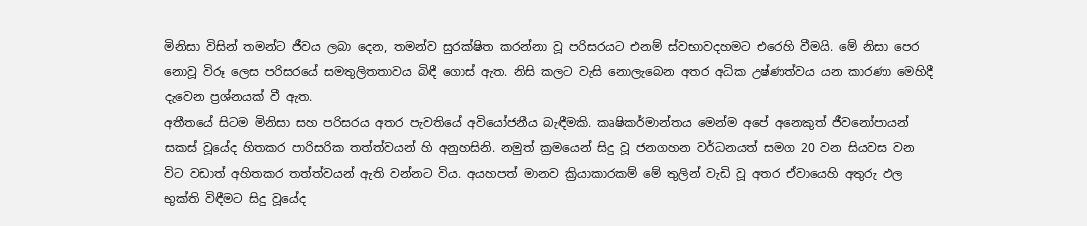මිනිසා විසින් තමන්ට ජීවය ලබා දෙන, තමන්ව සුරක්ෂිත කරන්නා වූ පරිසරයට එනම් ස්වභාවදහමට එරෙහි වීමයි. මේ නිසා පෙර නොවූ විරූ ලෙස පරිසරයේ සමතුලිතතාවය බිඳී ගොස් ඇත. නිසි කලට වැසි නොලැබෙන අතර අධික උෂ්ණත්වය යන කාරණා මෙහිදී දැවෙන ප්‍රශ්නයක් වී ඇත.
අතීතයේ සිටම මිනිසා සහ පරිසරය අතර පැවතියේ අවියෝජනීය බැඳීමකි. කෘෂිකර්මාන්තය මෙන්ම අපේ අනෙකුත් ජීවනෝපායන් සකස් වූයේද හිතකර පාරිසරික තත්ත්වයන් හි අනුහසිනි. නමුත් ක්‍රමයෙන් සිදු වූ ජනගහන වර්ධනයත් සමග 20 වන සියවස වන විට වඩාත් අහිතකර තත්ත්වයන් ඇති වන්නට විය. අයහපත් මානව ක්‍රියාකාරකම් මේ තුලින් වැඩි වූ අතර ඒවායෙහි අතුරු ඵල භුක්ති විඳීමට සිදු වූයේද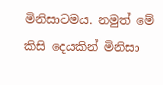මිනිසාටමය. නමුත් මේ කිසි දෙයකින් මිනිසා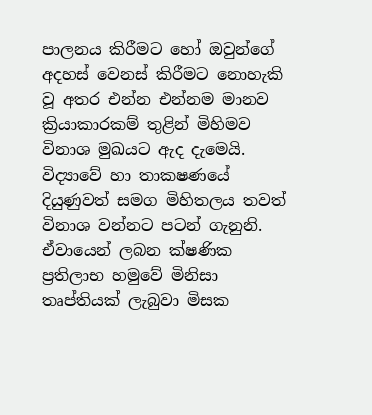පාලනය කිරීමට හෝ ඔවුන්ගේ අදහස් වෙනස් කිරීමට නොහැකි වූ අතර එන්න එන්නම මානව ක්‍රියාකාරකම් තුළින් මිහිමව විනාශ මුඛයට ඇද දැමෙයි.
විද්‍යාවේ හා තාකෂණයේ දියුණුවත් සමග මිහිතලය තවත් විනාශ වන්නට පටන් ගැනුනි. ඒවායෙන් ලබන ක්ෂණික ප්‍රතිලාභ හමුවේ මිනිසා තෘප්තියක් ලැබුවා මිසක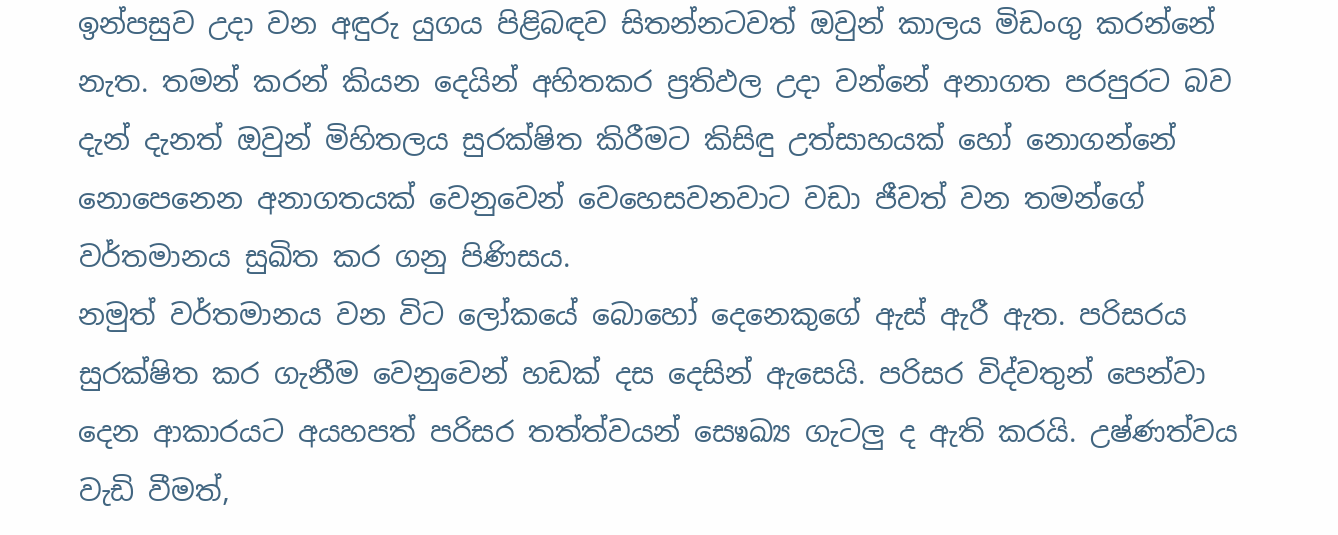ඉන්පසුව උදා වන අඳුරු යුගය පිළිබඳව සිතන්නටවත් ඔවුන් කාලය මිඩංගු කරන්නේ නැත. තමන් කරන් කියන දෙයින් අහිතකර ප්‍රතිඵල උදා වන්නේ අනාගත පරපුරට බව දැන් දැනත් ඔවුන් මිහිතලය සුරක්ෂිත කිරීමට කිසිඳු උත්සාහයක් හෝ නොගන්නේ නොපෙනෙන අනාගතයක් වෙනුවෙන් වෙහෙසවනවාට වඩා ජීවත් වන තමන්ගේ වර්තමානය සුඛිත කර ගනු පිණිසය.
නමුත් වර්තමානය වන විට ලෝකයේ බොහෝ දෙනෙකුගේ ඇස් ඇරී ඇත. පරිසරය සුරක්ෂිත කර ගැනීම වෙනුවෙන් හඩක් දස දෙසින් ඇසෙයි. පරිසර විද්වතුන් පෙන්වා දෙන ආකාරයට අයහපත් පරිසර තත්ත්වයන් සෙෳඛ්‍ය ගැටලු ද ඇති කරයි. උෂ්ණත්වය වැඩි වීමත්,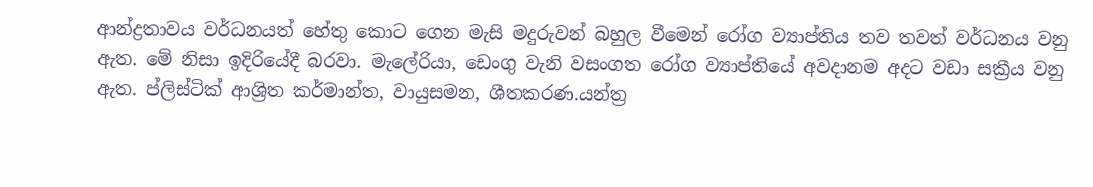ආන්ද්‍රතාවය වර්ධනයත් හේතු කොට ගෙන මැසි මදුරුවන් බහුල වීමෙන් රෝග ව්‍යාප්තිය තව තවත් වර්ධනය වනු ඇත. මේ නිසා ඉදිරියේදී බරවා. මැලේරියා, ඩෙංගු වැනි වසංගත රෝග ව්‍යාප්තියේ අවදානම අදට වඩා සක්‍රීය වනු ඇත. ප්ලිස්ටික් ආශ්‍රිත කර්මාන්ත, වායුසමන, ශීතකරණ.යන්ත්‍ර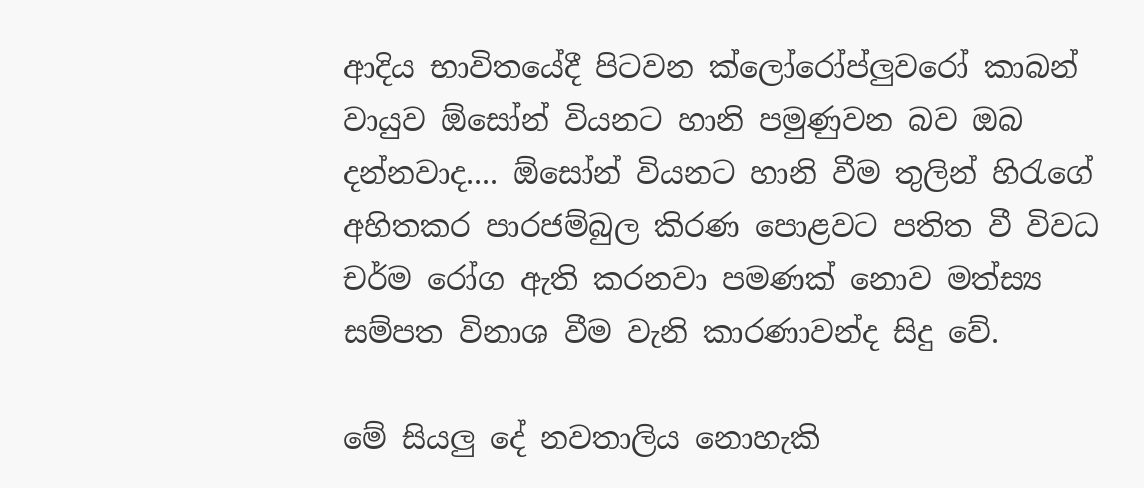ආදිය භාවිතයේදී පිටවන ක්ලෝරෝප්ලුවරෝ කාබන් වායුව ඕසෝන් වියනට හානි පමුණුවන බව ඔබ දන්නවාද.... ඕසෝන් වියනට හානි වීම තුලින් හිරැගේ අහිතකර පාරජම්බුල කිරණ පොළවට පතිත වී විවධ චර්ම රෝග ඇති කරනවා පමණක් නොව මත්ස්‍ය සම්පත විනාශ වීම වැනි කාරණාවන්ද සිදු වේ.

මේ සියලු දේ නවතාලිය නොහැකි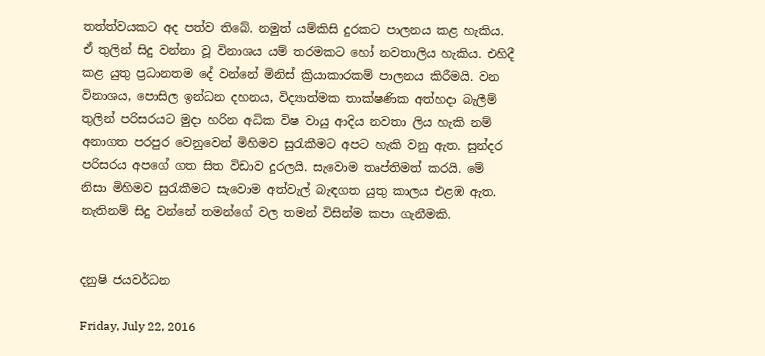තත්ත්වයකට අද පත්ව තිබේ. නමුත් යම්කිසි දුරකට පාලනය කළ හැකිය. ඒ තුලින් සිදු වන්නා වූ විනාශය යම් තරමකට හෝ නවතාලිය හැකිය. එහිදී කළ යුතු ප්‍රධානතම දේ වන්නේ මිනිස් ක්‍රියාකාරකම් පාලනය කිරීමයි. වන විනාශය, පොසිල ඉන්ධන දහනය, විද්‍යාත්මක තාක්ෂණික අත්හදා බැලීම් තුලින් පරිසරයට මුදා හරින අධික විෂ වායු ආදිය නවතා ලිය හැකි නම් අනාගත පරපුර වෙනුවෙන් මිහිමව සුරැකීමට අපට හැකි වනු ඇත. සුන්දර පරිසරය අපගේ ගත සිත විඩාව දුරලයි. සැවොම තෘප්තිමත් කරයි. මේ නිසා මිහිමව සුරැකීමට සැවොම අත්වැල් බැඳගත යුතු කාලය එළඹ ඇත. නැතිනම් සිදු වන්නේ තමන්ගේ වල තමන් විසින්ම කපා ගැනීමකි.


දනුෂි ජයවර්ධන

Friday, July 22, 2016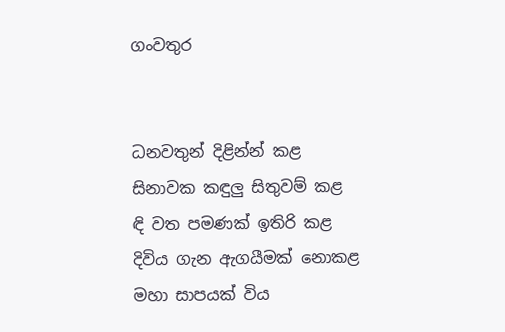ගංවතුර


ධනවතුන් දිළින්න් කළ
සිනාවක කඳුලු සිතුවම් කළ
ඳි වත පමණක් ඉතිරි කළ
දිවිය ගැන ඇගයීමක් නොකළ
මහා සාපයක් විය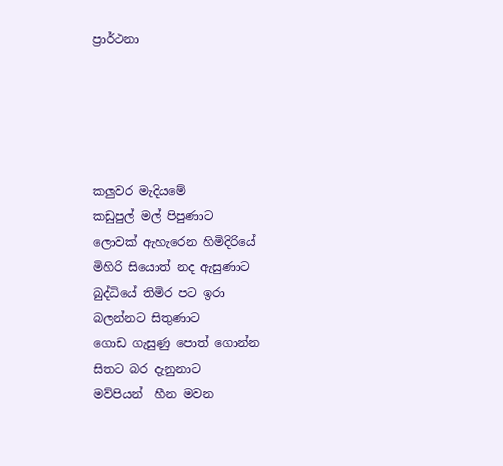ප්‍රාර්ථනා





කලුවර මැදියමේ
කඩුපුල් මල් පිපුණාට
ලොවක් ඇහැරෙන හිමිදිරියේ
මිහිරි සියොත් නද ඇසුණාට
බුද්ධියේ තිමිර පට ඉරා
බලන්නට සිතුණාට
ගොඩ ගැසුණු පොත් ගොන්න
සිතට බර දැනුනාට
මව්පියන්  හීන මවන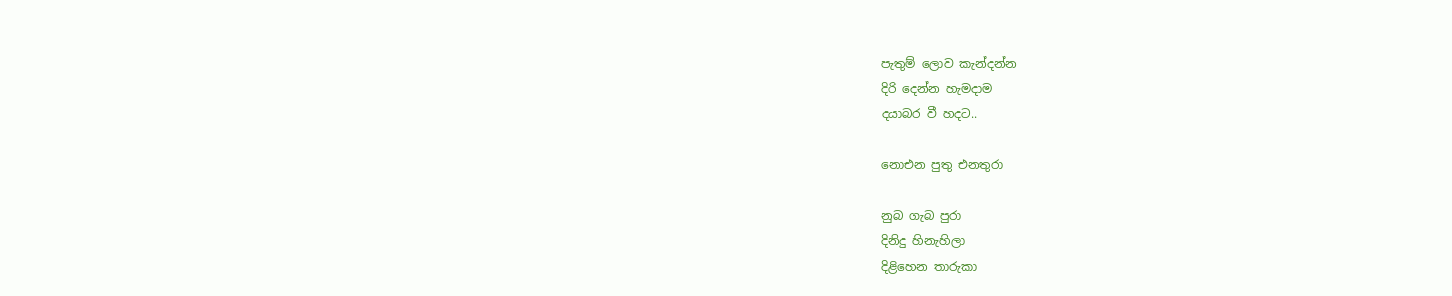පැතුම් ලොව කැන්දන්න
දිරි දෙන්න හැමදාම
දයාබර වී හදට..

නොඑන පුතු එනතුරා

නුබ ගැබ පුරා
දිනිදු හිනැහිලා
දිළිහෙන තාරුකා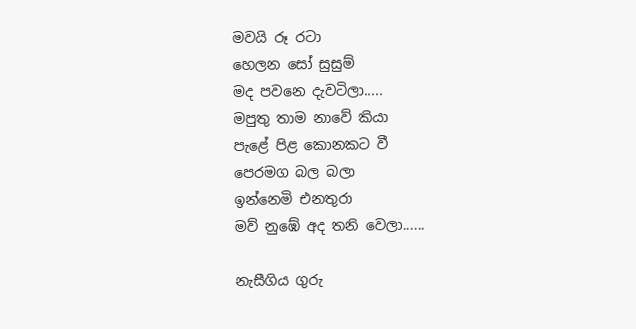මවයි රූ රටා
හෙලන සෝ සුසුම්
මද පවනෙ දැවටිලා.....
මපුතු තාම නාවේ කියා
පැළේ පිළ කොනකට වී
පෙරමග බල බලා
ඉන්නෙමි එනතුරා
මව් නුඹේ අද තනි වෙලා......

නැසීගිය ගුරු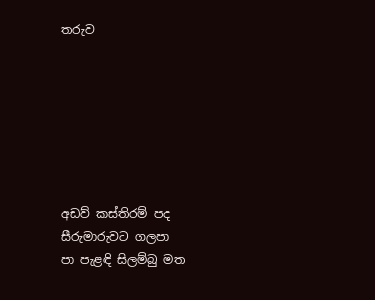තරුව







අඩව් කස්තිරම් පද
සීරුමාරුවට ගලපා
පා පැළඳි සිලම්බු මත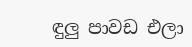ඳුලු පාවඩ එලා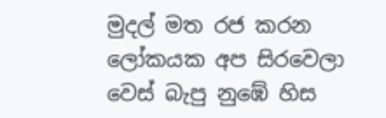මුදල් මත රජ කරන
ලෝකයක අප සිරවෙලා
වෙස් බැපු නුඹේ හිස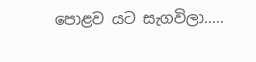පොළව යට සැගවිලා.....